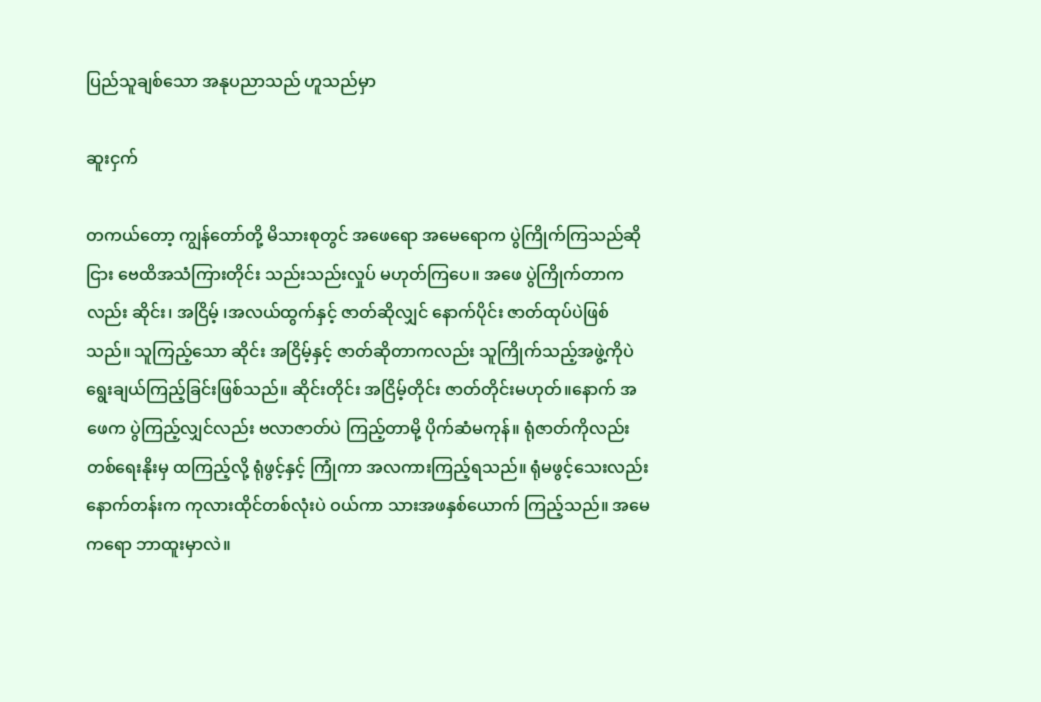ပြည်သူချစ်သော အနုပညာသည် ဟူသည်မှာ

ဆူးငှက်

တကယ်တော့ ကျွန်တော်တို့ မိသားစုတွင် အဖေရော အမေရောက ပွဲကြိုက်ကြသည်ဆိုငြား ဗေထိအသံကြားတိုင်း သည်းသည်းလှုပ် မဟုတ်ကြပေ။ အဖေ ပွဲကြိုက်တာကလည်း ဆိုင်း၊ အငြိမ့် ၊အလယ်ထွက်နှင့် ဇာတ်ဆိုလျှင် နောက်ပိုင်း ဇာတ်ထုပ်ပဲဖြစ်သည်။ သူကြည့်သော ဆိုင်း အငြိမ့်နှင့် ဇာတ်ဆိုတာကလည်း သူကြိုက်သည့်အဖွဲ့ကိုပဲ ရွေးချယ်ကြည့်ခြင်းဖြစ်သည်။ ဆိုင်းတိုင်း အငြိမ့်တိုင်း ဇာတ်တိုင်းမဟုတ်။နောက် အဖေက ပွဲကြည့်လျှင်လည်း ဗလာဇာတ်ပဲ ကြည့်တာမို့ ပိုက်ဆံမကုန်။ ရုံဇာတ်ကိုလည်း တစ်ရေးနိုးမှ ထကြည့်လို့ ရုံဖွင့်နှင့် ကြုံကာ အလကားကြည့်ရသည်။ ရုံမဖွင့်သေးလည်း နောက်တန်းက ကုလားထိုင်တစ်လုံးပဲ ဝယ်ကာ သားအဖနှစ်ယောက် ကြည့်သည်။ အမေကရော ဘာထူးမှာလဲ။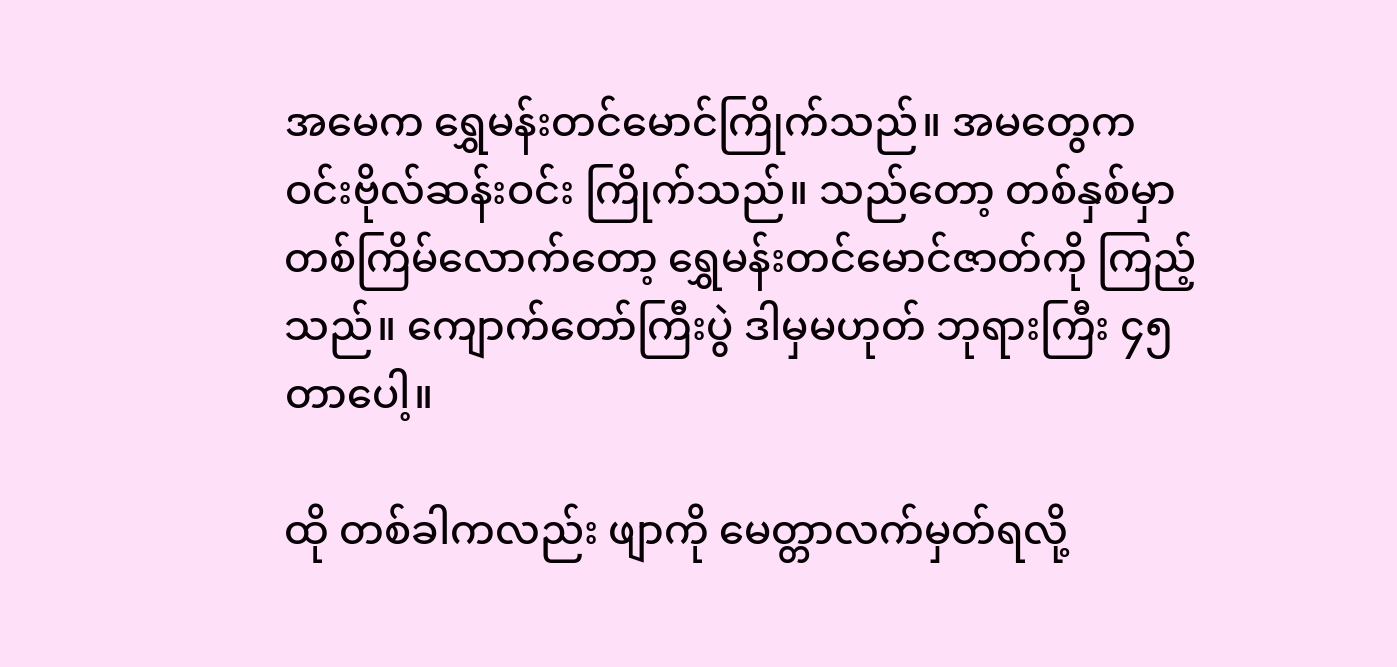အမေက ရွှေမန်းတင်မောင်ကြိုက်သည်။ အမတွေက ဝင်းဗိုလ်ဆန်းဝင်း ကြိုက်သည်။ သည်တော့ တစ်နှစ်မှာ တစ်ကြိမ်လောက်တော့ ရွှေမန်းတင်မောင်ဇာတ်ကို ကြည့်သည်။ ကျောက်တော်ကြီးပွဲ ဒါမှမဟုတ် ဘုရားကြီး ၄၅ တာပေါ့။

ထို တစ်ခါကလည်း ဖျာကို မေတ္တာလက်မှတ်ရလို့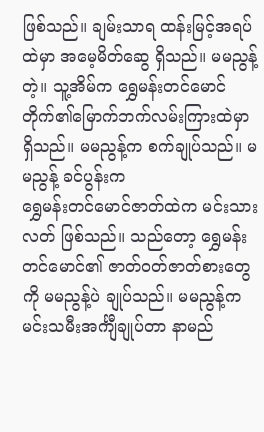ဖြစ်သည်။ ချမ်းသာရ ထန်းမြင့်အရပ်ထဲမှာ အမေ့မိတ်ဆွေ ရှိသည်။ မမညွန့်တဲ့။ သူ့အိမ်က ရွှေမန်းတင်မောင်တိုက်၏မြောက်ဘက်လမ်းကြားထဲမှာ ရှိသည်။ မမညွန့်က စက်ချုပ်သည်။ မမညွန့် ခင်ပွန်းက
ရွှေမန်းတင်မောင်ဇာတ်ထဲက မင်းသားလတ် ဖြစ်သည်။ သည်တော့ ရွှေမန်းတင်မောင်၏ ဇာတ်ဝတ်ဇာတ်စားတွေကို မမညွန့်ပဲ ချုပ်သည်။ မမညွန့်က မင်းသမီးအင်္ကျီချုပ်တာ နာမည်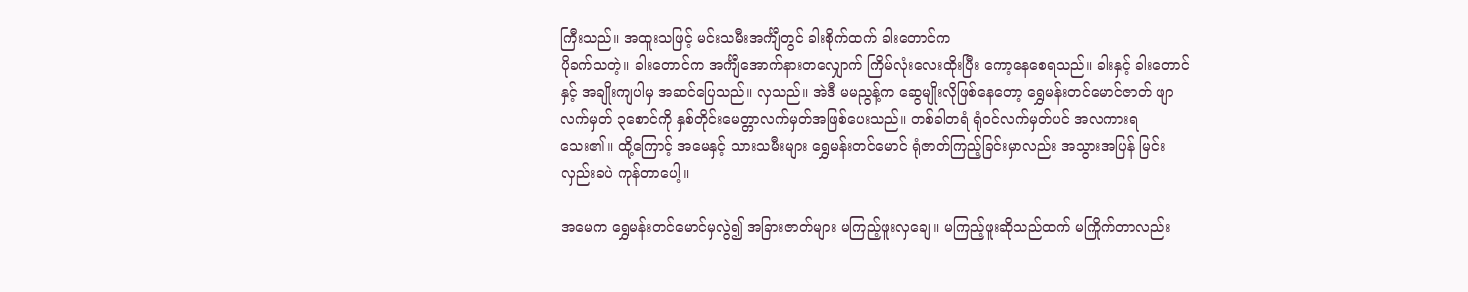ကြီးသည်။ အထူးသဖြင့် မင်းသမီးအင်္ကျီတွင် ခါးစိုက်ထက် ခါးတောင်က
ပိုခက်သတဲ့။ ခါးတောင်က အင်္ကျီအောက်နားတလျှောက် ကြိမ်လုံးလေးထိုးပြီး ကော့နေစေရသည်။ ခါးနှင့် ခါးတောင်နှင့် အချိုးကျပါမှ အဆင်ပြေသည်။ လှသည်။ အဲဒီ မမညွန့်က ဆွေမျိုးလိုဖြစ်နေတော့ ရွှေမန်းတင်မောင်ဇာတ် ဖျာလက်မှတ် ၃စောင်ကို နှစ်တိုင်းမေတ္တာလက်မှတ်အဖြစ်ပေးသည်။ တစ်ခါတရံ ရုံဝင်လက်မှတ်ပင် အလကားရသေး၏။ ထို့ကြောင့် အမေနှင့် သားသမီးများ ရွှေမန်းတင်မောင် ရုံဇာတ်ကြည့်ခြင်းမှာလည်း အသွားအပြန် မြင်းလှည်းခပဲ ကုန်တာပေါ့။

အမေက ရွှေမန်းတင်မောင်မှလွဲ၍ အခြားဇာတ်များ မကြည့်ဖူးလှချေ။ မကြည့်ဖူးဆိုသည်ထက် မကြိုက်တာလည်း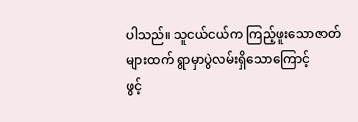ပါသည်။ သူငယ်ငယ်က ကြည့်ဖူးသောဇာတ်များထက် ရွာမှာပွဲလမ်းရှိသောကြောင့်
ဖွင့်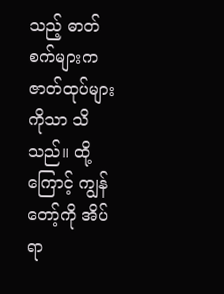သည့် ဓာတ်စက်များက ဇာတ်ထုပ်များကိုသာ သိသည်။ ထို့ကြောင့် ကျွန်တော့်ကို အိပ်ရာ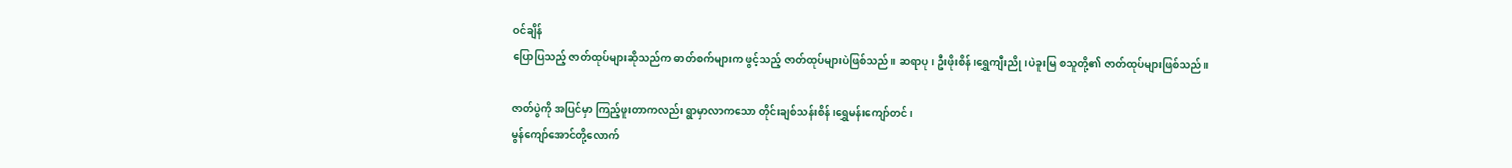ဝင်ချိန်
ပြောပြသည့် ဇာတ်ထုပ်များဆိုသည်က ဓာတ်စက်များက ဖွင့်သည့် ဇာတ်ထုပ်များပဲဖြစ်သည်။ ဆရာပု၊ ဦးဖိုးစိန်၊ရွှေကျီးညို၊ပဲခူးမြ စသူတို့၏ ဇာတ်ထုပ်များဖြစ်သည်။

ဇာတ်ပွဲကို အပြင်မှာ ကြည့်ဖူးတာကလည်း ရွာမှာလာကသော တိုင်းချစ်သန်းစိန်၊ရွှေမန်းကျော်တင်၊
မွန်ကျော်အောင်တို့လောက်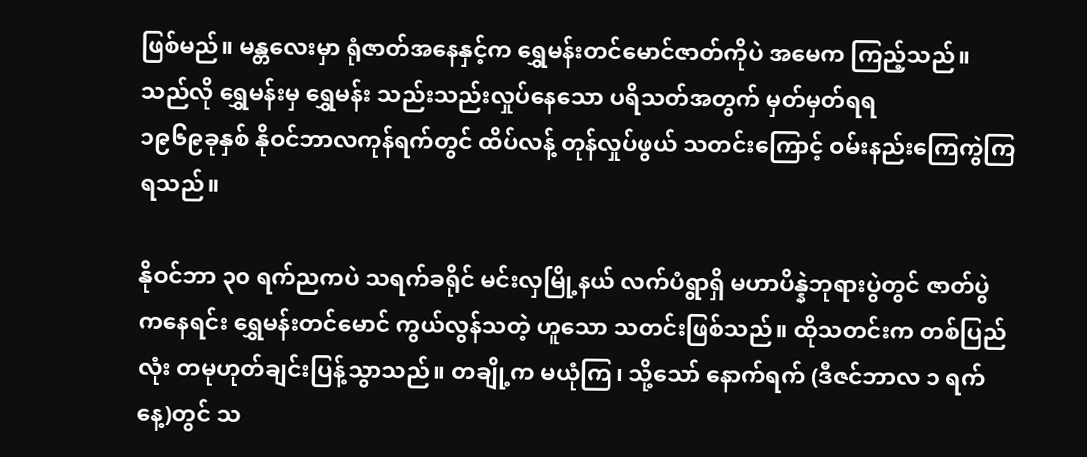ဖြစ်မည်။ မန္တလေးမှာ ရုံဇာတ်အနေနှင့်က ရွှေမန်းတင်မောင်ဇာတ်ကိုပဲ အမေက ကြည့်သည်။ သည်လို ရွှေမန်းမှ ရွှေမန်း သည်းသည်းလှုပ်နေသော ပရိသတ်အတွက် မှတ်မှတ်ရရ
၁၉၆၉ခုနှစ် နိုဝင်ဘာလကုန်ရက်တွင် ထိပ်လန့် တုန်လှုပ်ဖွယ် သတင်းကြောင့် ဝမ်းနည်းကြေကွဲကြရသည်။

နိုဝင်ဘာ ၃၀ ရက်ညကပဲ သရက်ခရိုင် မင်းလှမြို့နယ် လက်ပံရွာရှိ မဟာပိန္နဲဘုရားပွဲတွင် ဇာတ်ပွဲ ကနေရင်း ရွှေမန်းတင်မောင် ကွယ်လွန်သတဲ့ ဟူသော သတင်းဖြစ်သည်။ ထိုသတင်းက တစ်ပြည်လုံး တမုဟုတ်ချင်းပြန့်သွာသည်။ တချို့က မယုံကြ၊ သို့သော် နောက်ရက် (ဒီဇင်ဘာလ ၁ ရက်နေ့)တွင် သ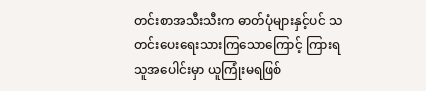တင်းစာအသီးသီးက ဓာတ်ပုံများနှင့်ပင် သတင်းပေးရေးသားကြသောကြောင့် ကြားရသူအပေါင်းမှာ ယူကြုံးမရဖြစ်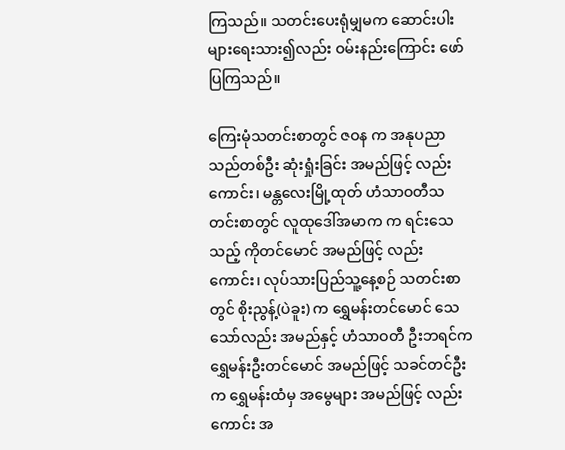ကြသည်။ သတင်းပေးရုံမျှမက ဆောင်းပါးများရေးသား၍လည်း ဝမ်းနည်းကြောင်း ဖော်ပြကြသည်။

ကြေးမုံသတင်းစာတွင် ဇဝန က အနုပညာသည်တစ်ဦး ဆုံးရှုံးခြင်း အမည်ဖြင့် လည်းကောင်း၊ မန္တလေးမြို့ထုတ် ဟံသာဝတီသတင်းစာတွင် လူထုဒေါ်အမာက က ရင်းသေသည့် ကိုတင်မောင် အမည်ဖြင့် လည်းကောင်း၊ လုပ်သားပြည်သူ့နေ့စဉ် သတင်းစာတွင် စိုးညွန့်(ပဲခူး) က ရွှေမန်းတင်မောင် သေသော်လည်း အမည်နှင့် ဟံသာဝတီ ဦးဘရင်က ရွှေမန်းဦးတင်မောင် အမည်ဖြင့် သခင်တင်ဦးက ရွှေမန်းထံမှ အမွေများ အမည်ဖြင့် လည်းကောင်း အ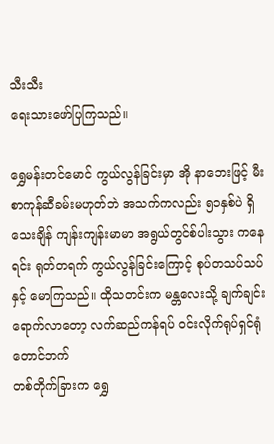သီးသီး
ရေးသားဖော်ပြကြသည်။

ရွှေမန်းတင်မောင် ကွယ်လွန်ခြင်းမှာ အို နာဘေးဖြင့် မီးစာကုန်ဆီခမ်းမဟုတ်ဘဲ အသက်ကလည်း ၅၁နှစ်ပဲ ရှိသေးချိန် ကျန်းကျန်းမာမာ အရွယ်တွင်စ်ပါးသွား ကနေရင်း ရုတ်တရက် ကွယ်လွန်ခြင်းကြောင့် စုပ်တသပ်သပ်နှင့် မောကြသည်။ ထိုသတင်းက မန္တလေးသို့ ချက်ချင်းရောက်လာတော့ လက်ဆည်ကန်ရပ် ဝင်းလိုက်ရုပ်ရှင်ရုံတောင်ဘက်
တစ်တိုက်ခြားက ရွှေ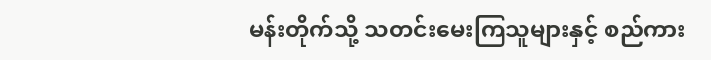မန်းတိုက်သို့ သတင်းမေးကြသူများနှင့် စည်ကား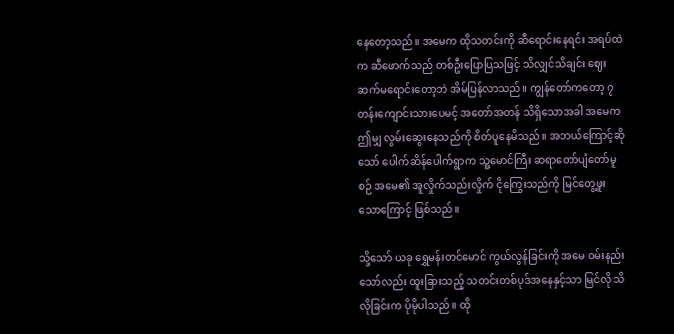နေတော့သည်။ အမေက ထိုသတင်းကို ဆီရောင်းနေရင်း အရပ်ထဲက ဆီဖောက်သည် တစ်ဦးပြောပြသဖြင့် သိလျှင်သိချင်း ဈေးဆက်မရောင်းတော့ဘဲ အိမ်ပြန်လာသည်။ ကျွန်တော်ကတော့ ၇တန်းကျောင်းသားပေမင့် အတော်အတန် သိရှိသောအခါ အမေက ဤမျှ လွမ်းဆွေးနေသည်ကို စိတ်ပူနေမိသည်။ အဘယ်ကြောင့်ဆိုသော် ပေါက်ဆိန်ပေါက်ရွာက သူ့မောင်ကြီး ဆရာတော်ပျံတော်မူစဉ် အမေ၏ အူလှိုက်သည်းလှိုက် ငိုကြွေးသည်ကို မြင်တွေ့ဖူးသောကြောင့် ဖြစ်သည်။

သို့သော် ယခု ရွှေမန်းတင်မောင် ကွယ်လွန်ခြင်းကို အမေ ဝမ်းနည်းသော်လည်း ထူးခြားသည့် သတင်းတစ်ပုဒ်အနေနှင့်သာ မြင်လို သိလိုခြင်းက ပိုမိုပါသည်။ ထို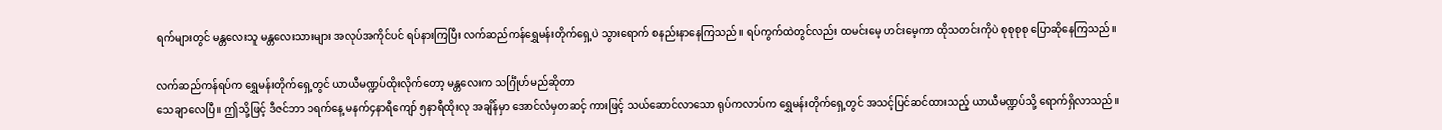ရက်များတွင် မန္တလေးသူ မန္တလေးသားများ အလုပ်အကိုင်ပင် ရပ်နားကြပြီး လက်ဆည်ကန်ရွှေမန်းတိုက်ရှေ့ပဲ သွားရောက် စနည်းနာနေကြသည်။ ရပ်ကွက်ထဲတွင်လည်း ထမင်းမေ့ ဟင်းမေ့ကာ ထိုသတင်းကိုပဲ စုစုစုစု ပြောဆိုနေကြသည်။

လက်ဆည်ကန်ရပ်က ရွှေမန်းတိုက်ရှေ့တွင် ယာယီမဏ္ဍပ်ထိုးလိုက်တော့ မန္တလေးက သင်္ဂြုံဟ်မည်ဆိုတာ
သေချာလေပြီ။ ဤသို့ဖြင့် ဒီဇင်ဘာ ၁ရက်နေ့ မနက်၄နာရီကျော် ၅နာရီထိုးလု အချိန်မှာ အောင်လံမှတဆင့် ကားဖြင့် သယ်ဆောင်လာသော ရုပ်ကလာပ်က ရွှေမန်းတိုက်ရှေ့တွင် အသင့်ပြင်ဆင်ထားသည့် ယာယီမဏ္ဍပ်သို့ ရောက်ရှိလာသည်။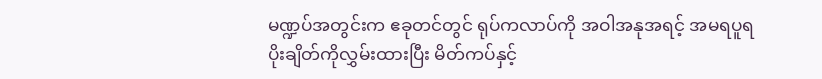မဏ္ဍပ်အတွင်းက ဧခုတင်တွင် ရုပ်ကလာပ်ကို အဝါအနုအရင့် အမရပူရပိုးချိတ်ကိုလွှမ်းထားပြီး မိတ်ကပ်နှင့်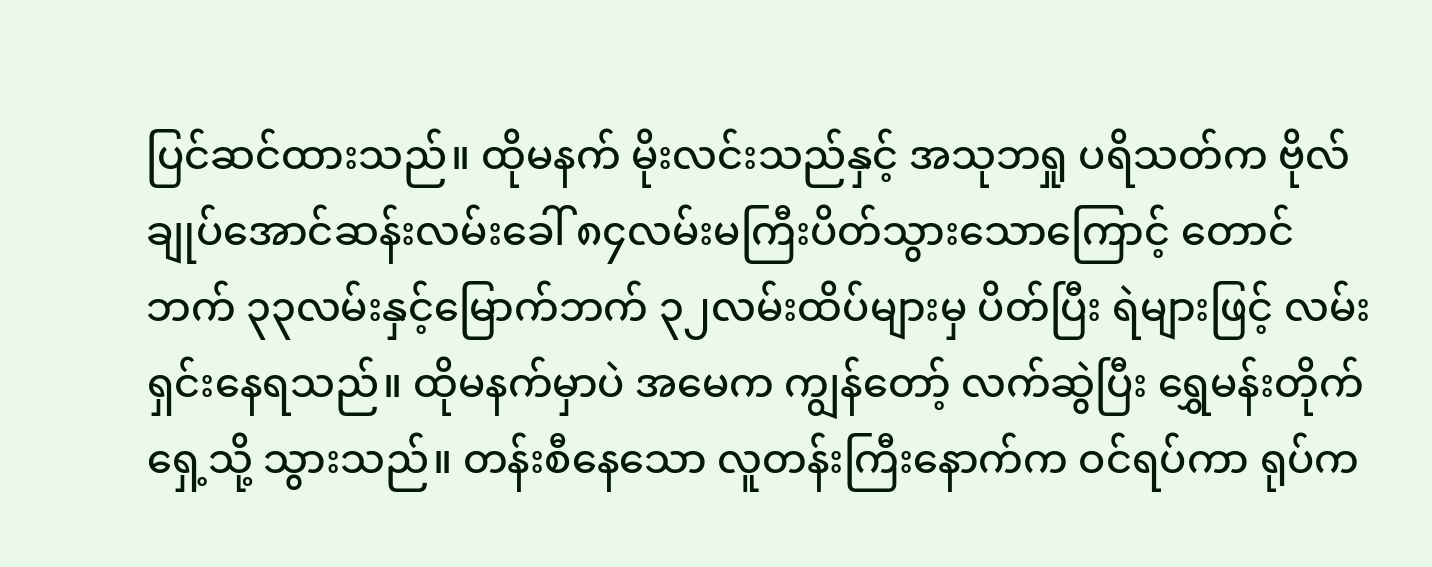ပြင်ဆင်ထားသည်။ ထိုမနက် မိုးလင်းသည်နှင့် အသုဘရှု ပရိသတ်က ဗိုလ်ချုပ်အောင်ဆန်းလမ်းခေါ် ၈၄လမ်းမကြီးပိတ်သွားသောကြောင့် တောင်ဘက် ၃၃လမ်းနှင့်မြောက်ဘက် ၃၂လမ်းထိပ်များမှ ပိတ်ပြီး ရဲများဖြင့် လမ်းရှင်းနေရသည်။ ထိုမနက်မှာပဲ အမေက ကျွန်တော့် လက်ဆွဲပြီး ရွှေမန်းတိုက်ရှေ့သို့ သွားသည်။ တန်းစီနေသော လူတန်းကြီးနောက်က ဝင်ရပ်ကာ ရုပ်က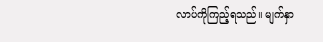လာပ်ကိုကြည့်ရသည်။ မျက်နှာ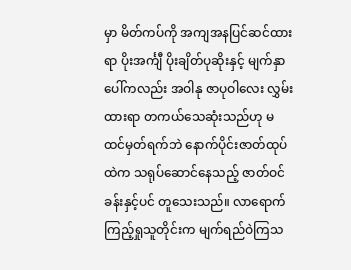မှာ မိတ်ကပ်ကို အကျအနပြင်ဆင်ထားရာ ပိုးအင်္ကျီ ပိုးချိတ်ပုဆိုးနှင့် မျက်နှာပေါ်ကလည်း အဝါနု ဇာပုဝါလေး လွှမ်းထားရာ တကယ်သေဆုံးသည်ဟု မထင်မှတ်ရက်ဘဲ နောက်ပိုင်းဇာတ်ထုပ်ထဲက သရုပ်ဆောင်နေသည့် ဇာတ်ဝင်ခန်းနှင့်ပင် တူသေးသည်။ လာရောက်ကြည့်ရှုသူတိုင်းက မျက်ရည်ဝဲကြသ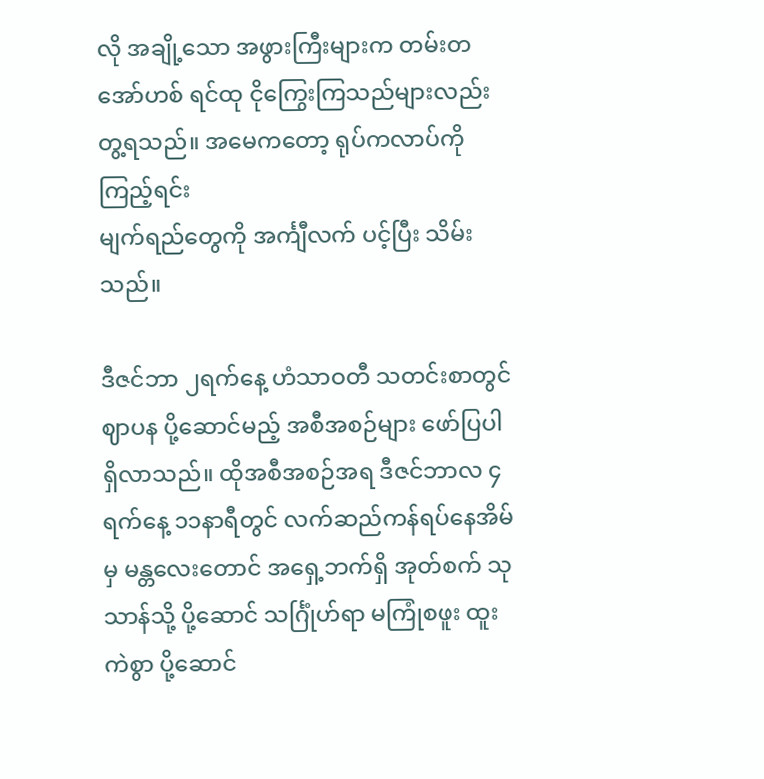လို အချို့သော အဖွားကြီးများက တမ်းတအော်ဟစ် ရင်ထု ငိုကြွေးကြသည်များလည်းတွ့ရသည်။ အမေကတော့ ရုပ်ကလာပ်ကို ကြည့်ရင်း
မျက်ရည်တွေကို အင်္ကျီလက် ပင့်ပြီး သိမ်းသည်။

ဒီဇင်ဘာ ၂ရက်နေ့ ဟံသာဝတီ သတင်းစာတွင် ဈာပန ပို့ဆောင်မည့် အစီအစဉ်များ ဖော်ပြပါရှိလာသည်။ ထိုအစီအစဉ်အရ ဒီဇင်ဘာလ ၄ ရက်နေ့ ၁၁နာရီတွင် လက်ဆည်ကန်ရပ်နေအိမ်မှ မန္တလေးတောင် အရှေ့ဘက်ရှိ အုတ်စက် သုသာန်သို့ ပို့ဆောင် သင်္ဂြုံဟ်ရာ မကြုံစဖူး ထူးကဲစွာ ပို့ဆောင်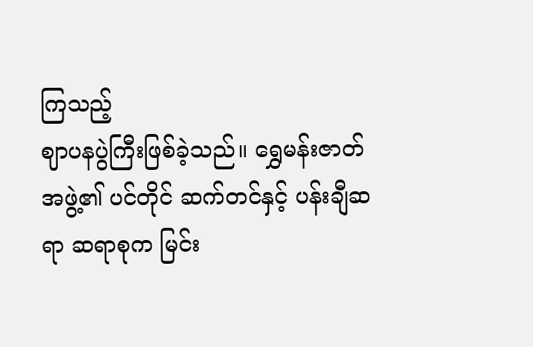ကြသည့်
ဈာပနပွဲကြီးဖြစ်ခဲ့သည်။ ရွှေမန်းဇာတ်အဖွဲ့၏ ပင်တိုင် ဆက်တင်နှင့် ပန်းချီဆရာ ဆရာစုက မြင်း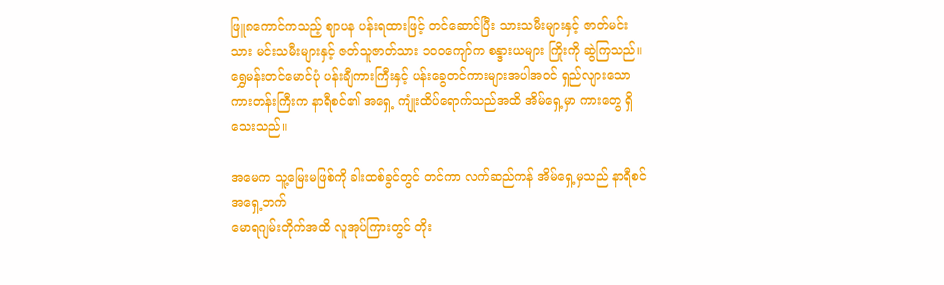ဖြူ၈ကောင်ကသည့် ဈာပန ပန်းရထားဖြင့် တင်ဆောင်ပြီး သားသမီးများနှင့် ဇာတ်မင်းသား မင်းသမီးများနှင့် ဇတ်သူဇာတ်သား ၁၀၀ကျော်က စန္ဒားယများ ကြိုးကို ဆွဲကြသည်။ ရွှေမန်းတင်မောင်ပုံ ပန်းချီကားကြီးနှင့် ပန်းခွေတင်ကားများအပါအဝင် ရှည်လျားသော ကားတန်းကြီးက နာရီစင်၏ အရှေ့ ကျုံးထိပ်ရောက်သည်အထိ အိမ်ရှေ့မှာ ကားတွေ ရှိသေးသည်။

အမေက သူ့မြေးမဖြစ်ကို ခါးထစ်ခွင်တွင် တင်ကာ လက်ဆည်ကန် အိမ်ရှေ့မှသည် နာရီစင်အရှေ့ဘက်
မောရဂျမ်းတိုက်အထိ လူအုပ်ကြားတွင် တိုး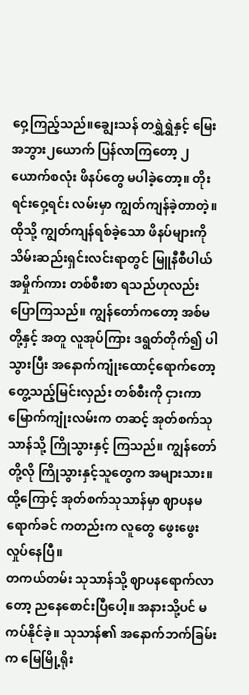ဝှေ့ကြည့်သည်။ချွေးသန် တရွှဲရွှဲနှင့် မြေးအဘွား၂ယောက် ပြန်လာကြတော့ ၂ယောက်စလုံး ဖိနပ်တွေ မပါခဲ့တော့။ တိုးရင်းဝှေ့ရင်း လမ်းမှာ ကျွတ်ကျန်ခဲ့တာတဲ့။ ထိုသို့ ကျွတ်ကျန်ရစ်ခဲ့သော ဖိနပ်များကို သိမ်းဆည်းရှင်းလင်းရာတွင် မြူနီစီပါယ်အမှိုက်ကား တစ်စီးစာ ရသည်ဟုလည်း ပြောကြသည်။ ကျွန်တော်ကတော့ အစ်မတို့နှင့် အတူ လူအုပ်ကြား ဒရွတ်တိုက်၍ ပါသွားပြီး အနောက်ကျုံးထောင့်ရောက်တော့ တွေ့သည့်မြင်းလှည်း တစ်စီးကို ငှားကာ မြောက်ကျုံးလမ်းက တဆင့် အုတ်စက်သုသာန်သို့ ကြိုသွားနှင့် ကြသည်။ ကျွန်တော်တို့လို ကြိုသွားနှင့်သူတွေက အများသား။ ထို့ကြောင့် အုတ်စက်သုသာန်မှာ ဈာပနမရောက်ခင် ကတည်းက လူတွေ ဖွေးဖွေးလှုပ်နေပြီ။
တကယ်တမ်း သုသာန်သို့ ဈာပနရောက်လာတော့ ညနေစောင်းပြီပေါ့။ အနားသို့ပင် မကပ်နိုင်ခဲ့။ သုသာန်၏ အနောက်ဘက်ခြမ်းက မြေမြို့ရိုး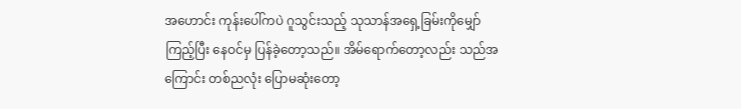အဟောင်း ကုန်းပေါ်ကပဲ ဂူသွင်းသည့် သုသာန်အရှေ့ခြမ်းကိုမျှော်ကြည့်ပြီး နေဝင်မှ ပြန်ခဲ့တော့သည်။ အိမ်ရောက်တော့လည်း သည်အကြောင်း တစ်ညလုံး ပြောမဆုံးတော့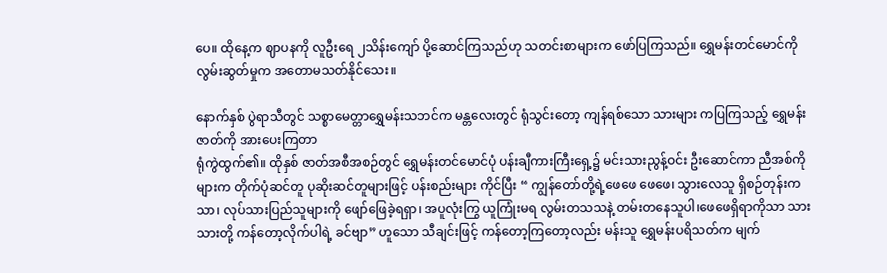ပေ။ ထိုနေ့က ဈာပနကို လူဦးရေ ၂သိန်းကျော် ပို့ဆောင်ကြသည်ဟု သတင်းစာများက ဖော်ပြကြသည်။ ရွှေမန်းတင်မောင်ကို လွမ်းဆွတ်မှုက အတောမသတ်နိုင်သေး။

နောက်နှစ် ပွဲရာသီတွင် သစ္စာမေတ္တာရွှေမန်းသဘင်က မန္တလေးတွင် ရုံသွင်းတော့ ကျန်ရစ်သော သားများ ကပြကြသည့် ရွှေမန်းဇာတ်ကို အားပေးကြတာ
ရုံကွဲထွက်၏။ ထိုနှစ် ဇာတ်အစီအစဉ်တွင် ရွှေမန်းတင်မောင်ပုံ ပန်းချီကားကြီးရှေ့၌ မင်းသားညွန့်ဝင်း ဦးဆောင်ကာ ညီအစ်ကိုများက တိုက်ပုံဆင်တူ ပုဆိုးဆင်တူများဖြင့် ပန်းစည်းများ ကိုင်ပြီး “ ကျွန်တော်တို့ရဲ့ဖေဖေ ဖေဖေ၊ သွားလေသူ ရှိစဉ်တုန်းကသာ၊ လုပ်သားပြည်သူများကို ဖျော်ဖြေခဲ့ရရှာ၊ အပူလုံးကြွ ယူကြုံးမရ လွမ်းတသသနဲ့ တမ်းတနေသူပါ၊ဖေဖေရှိရာကိုသာ သားသားတို့ ကန်တော့လိုက်ပါရဲ့ ခင်ဗျာ” ဟူသော သီချင်းဖြင့် ကန်တော့ကြတော့လည်း မန်းသူ ရွှေမန်းပရိသတ်က မျက်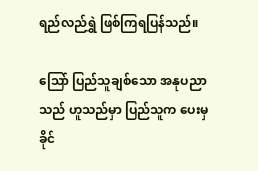ရည်လည်ရွှဲ ဖြစ်ကြရပြန်သည်။

သြော် ပြည်သူချစ်သော အနုပညာသည် ဟူသည်မှာ ပြည်သူက ပေးမှ ခိုင်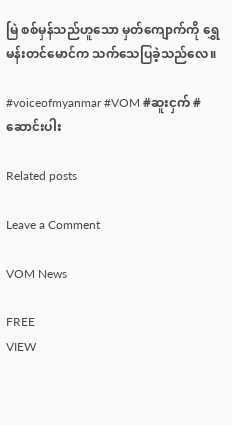မြဲ စစ်မှန်သည်ဟူသော မှတ်ကျောက်ကို ရွှေမန်းတင်မောင်က သက်သေပြခဲ့သည်လေ။

#voiceofmyanmar #VOM #ဆူးငှက် #ဆောင်းပါး

Related posts

Leave a Comment

VOM News

FREE
VIEW